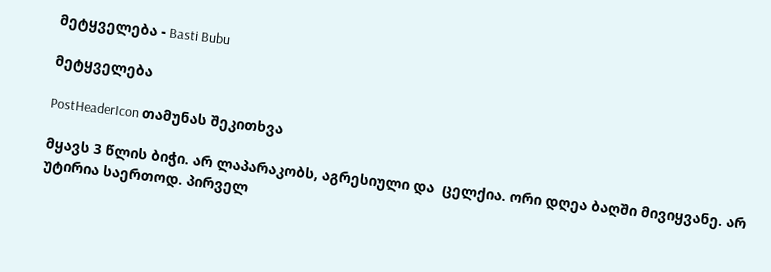მეტყველება - Basti Bubu

მეტყველება

PostHeaderIcon თამუნას შეკითხვა

მყავს 3 წლის ბიჭი. არ ლაპარაკობს, აგრესიული და  ცელქია. ორი დღეა ბაღში მივიყვანე. არ უტირია საერთოდ. პირველ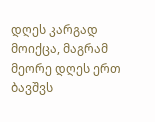დღეს კარგად მოიქცა, მაგრამ მეორე დღეს ერთ ბავშვს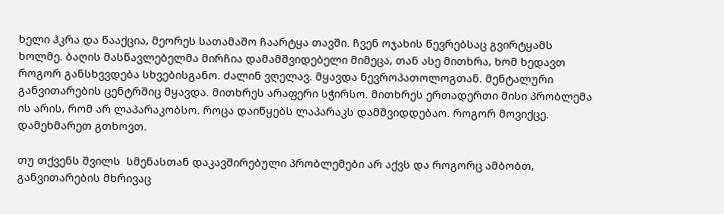ხელი ჰკრა და წააქცია, მეორეს სათამაშო ჩაარტყა თავში. ჩვენ ოჯახის წევრებსაც გვირტყამს ხოლმე. ბაღის მასწავლებელმა მირჩია დამამშვიდებელი მიმეცა, თან ასე მითხრა, ხომ ხედავთ როგორ განსხვვდება სხვებისგანო. ძალინ ვღელავ. მყავდა ნევროპათოლოგთან. მენტალური განვითარების ცენტრშიც მყავდა. მითხრეს არაფერი სჭირსო. მითხრეს ერთადერთი მისი პრობლემა ის არის, რომ არ ლაპარაკობსო. როცა დაიწყებს ლაპარაკს დამშვიდდებაო. როგორ მოვიქცე. დამეხმარეთ გთხოვთ.

თუ თქვენს შვილს  სმენასთან დაკავშირებული პრობლემები არ აქვს და როგორც ამბობთ,  განვითარების მხრივაც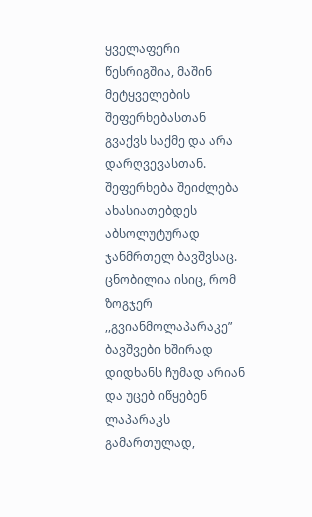ყველაფერი წესრიგშია, მაშინ მეტყველების შეფერხებასთან გვაქვს საქმე და არა დარღვევასთან. შეფერხება შეიძლება ახასიათებდეს აბსოლუტურად ჯანმრთელ ბავშვსაც. ცნობილია ისიც, რომ ზოგჯერ ,,გვიანმოლაპარაკე” ბავშვები ხშირად დიდხანს ჩუმად არიან და უცებ იწყებენ ლაპარაკს გამართულად,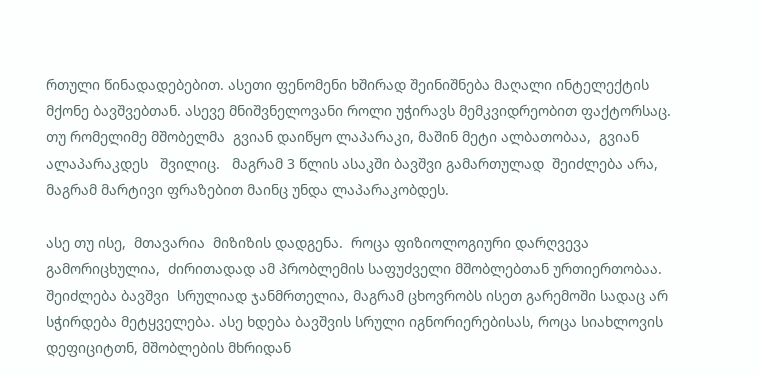რთული წინადადებებით. ასეთი ფენომენი ხშირად შეინიშნება მაღალი ინტელექტის მქონე ბავშვებთან. ასევე მნიშვნელოვანი როლი უჭირავს მემკვიდრეობით ფაქტორსაც. თუ რომელიმე მშობელმა  გვიან დაიწყო ლაპარაკი, მაშინ მეტი ალბათობაა,  გვიან ალაპარაკდეს   შვილიც.   მაგრამ 3 წლის ასაკში ბავშვი გამართულად  შეიძლება არა, მაგრამ მარტივი ფრაზებით მაინც უნდა ლაპარაკობდეს.

ასე თუ ისე,  მთავარია  მიზიზის დადგენა.  როცა ფიზიოლოგიური დარღვევა გამორიცხულია,  ძირითადად ამ პრობლემის საფუძველი მშობლებთან ურთიერთობაა. შეიძლება ბავშვი  სრულიად ჯანმრთელია, მაგრამ ცხოვრობს ისეთ გარემოში სადაც არ სჭირდება მეტყველება. ასე ხდება ბავშვის სრული იგნორიერებისას, როცა სიახლოვის დეფიციტთნ, მშობლების მხრიდან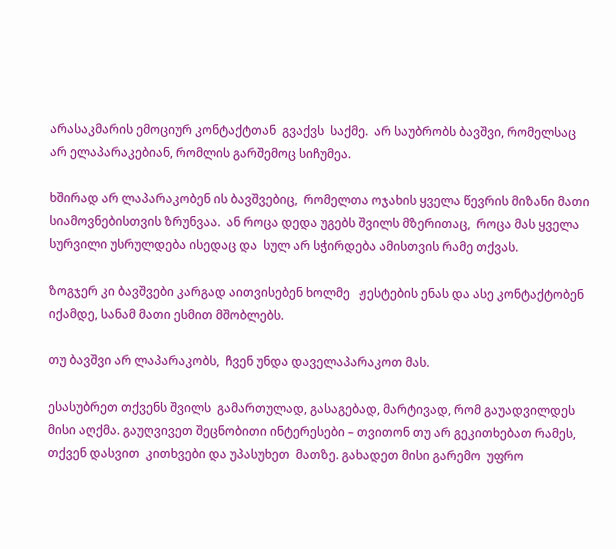არასაკმარის ემოციურ კონტაქტთან  გვაქვს  საქმე.  არ საუბრობს ბავშვი, რომელსაც არ ელაპარაკებიან, რომლის გარშემოც სიჩუმეა.

ხშირად არ ლაპარაკობენ ის ბავშვებიც,  რომელთა ოჯახის ყველა წევრის მიზანი მათი სიამოვნებისთვის ზრუნვაა.  ან როცა დედა უგებს შვილს მზერითაც,  როცა მას ყველა სურვილი უსრულდება ისედაც და  სულ არ სჭირდება ამისთვის რამე თქვას.

ზოგჯერ კი ბავშვები კარგად აითვისებენ ხოლმე   ჟესტების ენას და ასე კონტაქტობენ  იქამდე, სანამ მათი ესმით მშობლებს.

თუ ბავშვი არ ლაპარაკობს,  ჩვენ უნდა დაველაპარაკოთ მას.

ესასუბრეთ თქვენს შვილს  გამართულად, გასაგებად, მარტივად, რომ გაუადვილდეს მისი აღქმა. გაუღვივეთ შეცნობითი ინტერესები – თვითონ თუ არ გეკითხებათ რამეს, თქვენ დასვით  კითხვები და უპასუხეთ  მათზე. გახადეთ მისი გარემო  უფრო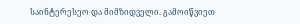საინტერესეო და მიმზიდველი. გამოიწვიეთ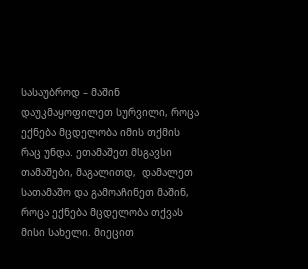სასაუბროდ – მაშინ დაუკმაყოფილეთ სურვილი, როცა ექნება მცდელობა იმის თქმის რაც უნდა. ეთამაშეთ მსგავსი თამაშები, მაგალითდ,  დამალეთ სათამაშო და გამოაჩინეთ მაშინ,  როცა ექნება მცდელობა თქვას მისი სახელი. მიეცით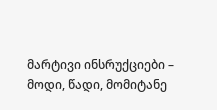მარტივი ინსრუქციები – მოდი, წადი, მომიტანე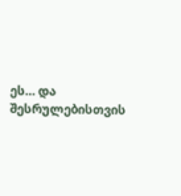ეს… და შესრულებისთვის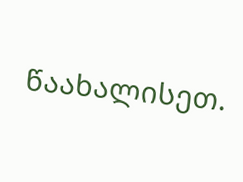წაახალისეთ.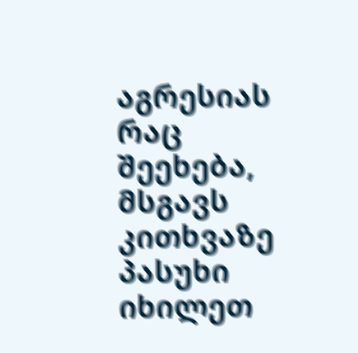აგრესიას რაც შეეხება, მსგავს კითხვაზე პასუხი იხილეთ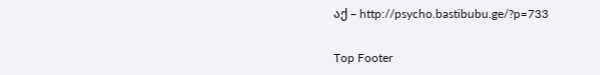აქ – http://psycho.bastibubu.ge/?p=733

Top Footer